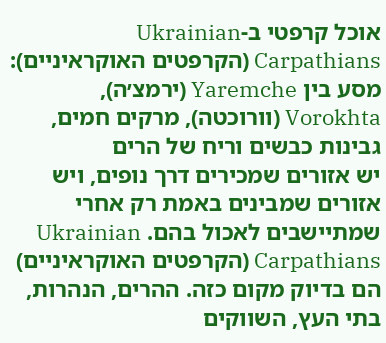אוכל קרפטי ב-Ukrainian Carpathians (הקרפטים האוקראיניים): מסע בין Yaremche (ירמצ׳ה), Vorokhta (וורוכטה), מרקים חמים, גבינות כבשים וריח של הרים
יש אזורים שמכירים דרך נופים, ויש אזורים שמבינים באמת רק אחרי שמתיישבים לאכול בהם. Ukrainian Carpathians (הקרפטים האוקראיניים) הם בדיוק מקום כזה. ההרים, הנהרות, בתי העץ, השווקים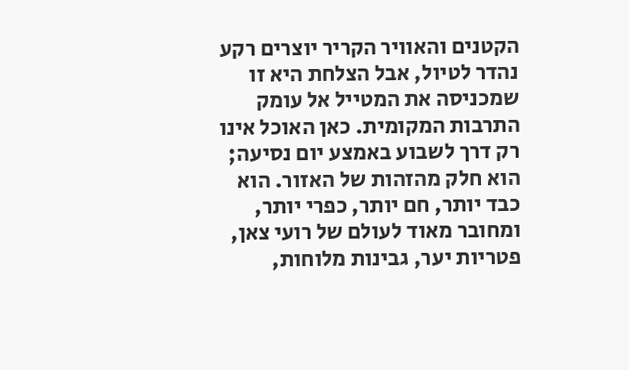הקטנים והאוויר הקריר יוצרים רקע נהדר לטיול, אבל הצלחת היא זו שמכניסה את המטייל אל עומק התרבות המקומית. כאן האוכל אינו רק דרך לשבוע באמצע יום נסיעה; הוא חלק מהזהות של האזור. הוא כבד יותר, חם יותר, כפרי יותר, ומחובר מאוד לעולם של רועי צאן, פטריות יער, גבינות מלוחות,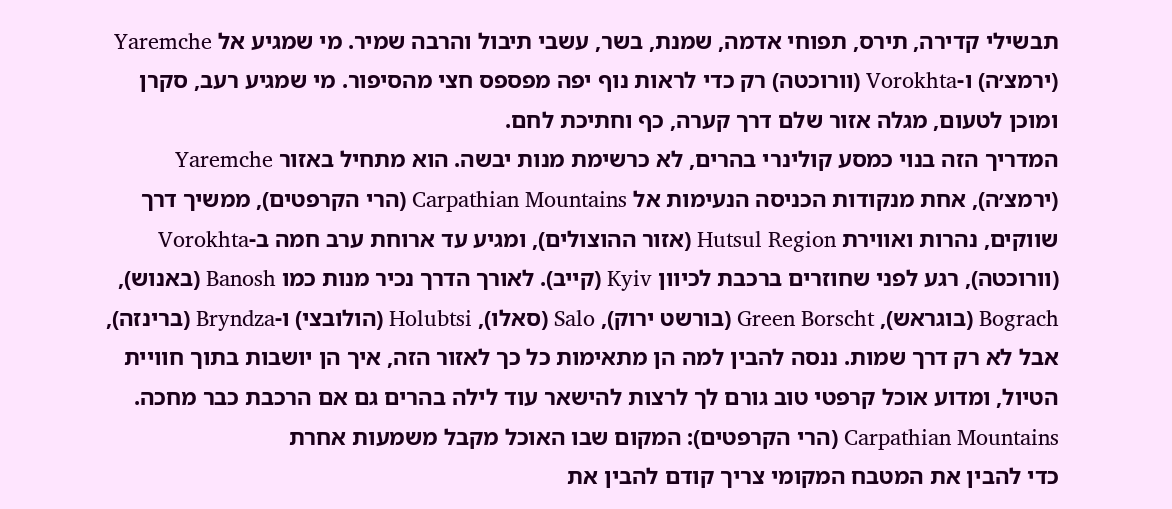תבשילי קדירה, תירס, תפוחי אדמה, שמנת, בשר, עשבי תיבול והרבה שמיר. מי שמגיע אל Yaremche (ירמצ׳ה) ו-Vorokhta (וורוכטה) רק כדי לראות נוף יפה מפספס חצי מהסיפור. מי שמגיע רעב, סקרן ומוכן לטעום, מגלה אזור שלם דרך קערה, כף וחתיכת לחם.
המדריך הזה בנוי כמסע קולינרי בהרים, לא כרשימת מנות יבשה. הוא מתחיל באזור Yaremche (ירמצ׳ה), אחת מנקודות הכניסה הנעימות אל Carpathian Mountains (הרי הקרפטים), ממשיך דרך שווקים, נהרות ואווירת Hutsul Region (אזור ההוצולים), ומגיע עד ארוחת ערב חמה ב-Vorokhta (וורוכטה), רגע לפני שחוזרים ברכבת לכיוון Kyiv (קייב). לאורך הדרך נכיר מנות כמו Banosh (באנוש), Bograch (בוגראש), Green Borscht (בורשט ירוק), Salo (סאלו), Holubtsi (הולובצי) ו-Bryndza (ברינזה), אבל לא רק דרך שמות. ננסה להבין למה הן מתאימות כל כך לאזור הזה, איך הן יושבות בתוך חוויית הטיול, ומדוע אוכל קרפטי טוב גורם לך לרצות להישאר עוד לילה בהרים גם אם הרכבת כבר מחכה.
Carpathian Mountains (הרי הקרפטים): המקום שבו האוכל מקבל משמעות אחרת
כדי להבין את המטבח המקומי צריך קודם להבין את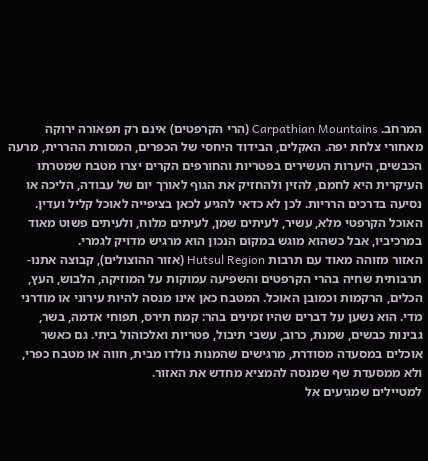המרחב. Carpathian Mountains (הרי הקרפטים) אינם רק תפאורה ירוקה מאחורי צלחת יפה. האקלים, הבידוד היחסי של הכפרים, המסורת ההררית, מרעה הכבשים, היערות העשירים בפטריות והחורפים הקרים יצרו מטבח שמטרתו העיקרית היא לחמם, להזין ולהחזיק את הגוף לאורך יום של עבודה, הליכה או נסיעה בדרכים הרריות. לכן לא כדאי להגיע לכאן בציפייה לאוכל קליל ועדין. האוכל הקרפטי מלא, עשיר, לעיתים שמן, לעיתים מלוח, ולעיתים פשוט מאוד במרכיביו, אבל כשהוא מוגש במקום הנכון הוא מרגיש מדויק לגמרי.
האזור מזוהה מאוד עם תרבות Hutsul Region (אזור ההוצולים), קבוצה אתנו-תרבותית שחיה בהרי הקרפטים והשפיעה עמוקות על המוזיקה, הלבוש, העץ, הכלים, הרקמות וכמובן האוכל. המטבח כאן אינו מנסה להיות עירוני או מודרני מדי. הוא נשען על דברים שהיו זמינים בהר: קמח תירס, תפוחי אדמה, בשר, גבינות כבשים, שמנת, כרוב, עשבי תיבול, פטריות ואלכוהול ביתי. גם כאשר אוכלים במסעדה מסודרת, מרגישים שהמנות נולדו מבית, חווה או מטבח כפרי, ולא ממסעדת שף שמנסה להמציא מחדש את האזור.
למטיילים שמגיעים אל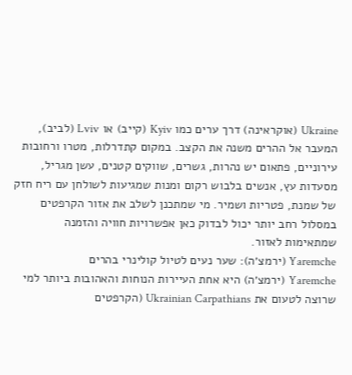Ukraine (אוקראינה) דרך ערים כמו Kyiv (קייב) או Lviv (לביב), המעבר אל ההרים משנה את הקצב. במקום קתדרלות, מטרו ורחובות עירוניים, פתאום יש נהרות, גשרים, שווקים קטנים, עשן מגריל, מסעדות עץ, אנשים בלבוש רקום ומנות שמגיעות לשולחן עם ריח חזק של שמנת, פטריות ושמיר. מי שמתכנן לשלב את אזור הקרפטים במסלול רחב יותר יכול לבדוק כאן אפשרויות חוויה והזמנה שמתאימות לאזור.
Yaremche (ירמצ׳ה): שער נעים לטיול קולינרי בהרים
Yaremche (ירמצ׳ה) היא אחת העיירות הנוחות והאהובות ביותר למי שרוצה לטעום את Ukrainian Carpathians (הקרפטים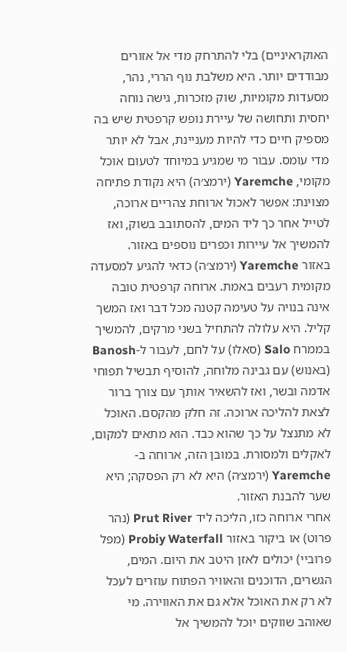האוקראיניים) בלי להתרחק מדי אל אזורים מבודדים יותר. היא משלבת נוף הררי, נהר, מסעדות מקומיות, שוק מזכרות, גישה נוחה יחסית ותחושה של עיירת נופש קרפטית שיש בה מספיק חיים כדי להיות מעניינת, אבל לא יותר מדי עומס. עבור מי שמגיע במיוחד לטעום אוכל מקומי, Yaremche (ירמצ׳ה) היא נקודת פתיחה מצוינת: אפשר לאכול ארוחת צהריים ארוכה, לטייל אחר כך ליד המים, להסתובב בשוק, ואז להמשיך אל עיירות וכפרים נוספים באזור.
באזור Yaremche (ירמצ׳ה) כדאי להגיע למסעדה מקומית רעבים באמת. ארוחה קרפטית טובה אינה בנויה על טעימה קטנה מכל דבר ואז המשך קליל. היא עלולה להתחיל בשני מרקים, להמשיך בממרח Salo (סאלו) על לחם, לעבור ל-Banosh (באנוש) עם גבינה מלוחה, להוסיף תבשיל תפוחי אדמה ובשר, ואז להשאיר אותך עם צורך ברור לצאת להליכה ארוכה. זה חלק מהקסם. האוכל לא מתנצל על כך שהוא כבד. הוא מתאים למקום, לאקלים ולמסורת. במובן הזה, ארוחה ב-Yaremche (ירמצ׳ה) היא לא רק הפסקה; היא שער להבנת האזור.
אחרי ארוחה כזו, הליכה ליד Prut River (נהר פרוט) או ביקור באזור Probiy Waterfall (מפל פרוביי) יכולים לאזן היטב את היום. המים, הגשרים, הדוכנים והאוויר הפתוח עוזרים לעכל לא רק את האוכל אלא גם את האווירה. מי שאוהב שווקים יוכל להמשיך אל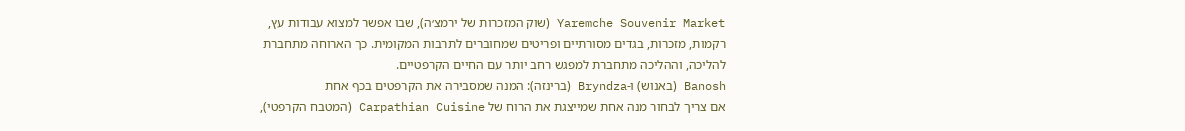Yaremche Souvenir Market (שוק המזכרות של ירמצ׳ה), שבו אפשר למצוא עבודות עץ, רקמות, מזכרות, בגדים מסורתיים ופריטים שמחוברים לתרבות המקומית. כך הארוחה מתחברת להליכה, וההליכה מתחברת למפגש רחב יותר עם החיים הקרפטיים.
Banosh (באנוש) ו-Bryndza (ברינזה): המנה שמסבירה את הקרפטים בכף אחת
אם צריך לבחור מנה אחת שמייצגת את הרוח של Carpathian Cuisine (המטבח הקרפטי),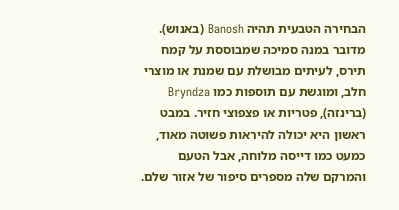הבחירה הטבעית תהיה Banosh (באנוש). מדובר במנה סמיכה שמבוססת על קמח תירס, לעיתים מבושלת עם שמנת או מוצרי חלב, ומוגשת עם תוספות כמו Bryndza (ברינזה), פטריות או פצפוצי חזיר. במבט ראשון היא יכולה להיראות פשוטה מאוד, כמעט כמו דייסה מלוחה, אבל הטעם והמרקם שלה מספרים סיפור של אזור שלם.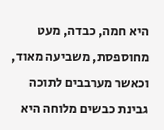היא חמה, כבדה, מעט מחוספסת, משביעה מאוד, וכאשר מערבבים לתוכה גבינת כבשים מלוחה היא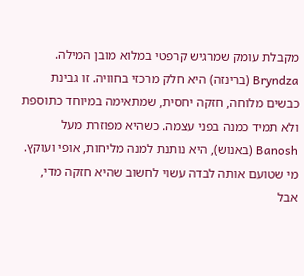מקבלת עומק שמרגיש קרפטי במלוא מובן המילה.
Bryndza (ברינזה) היא חלק מרכזי בחוויה. זו גבינת כבשים מלוחה, חזקה יחסית, שמתאימה במיוחד כתוספת ולא תמיד כמנה בפני עצמה. כשהיא מפוזרת מעל Banosh (באנוש), היא נותנת למנה מליחות, אופי ועוקץ. מי שטועם אותה לבדה עשוי לחשוב שהיא חזקה מדי, אבל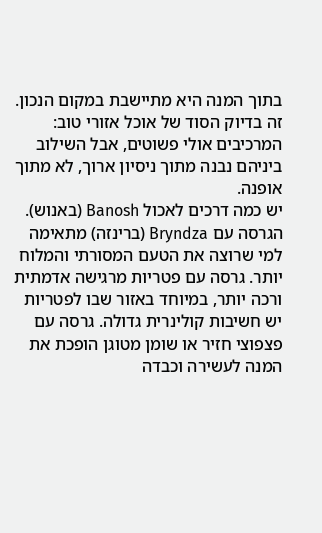בתוך המנה היא מתיישבת במקום הנכון. זה בדיוק הסוד של אוכל אזורי טוב: המרכיבים אולי פשוטים, אבל השילוב ביניהם נבנה מתוך ניסיון ארוך, לא מתוך אופנה.
יש כמה דרכים לאכול Banosh (באנוש). הגרסה עם Bryndza (ברינזה) מתאימה למי שרוצה את הטעם המסורתי והמלוח יותר. גרסה עם פטריות מרגישה אדמתית ורכה יותר, במיוחד באזור שבו לפטריות יש חשיבות קולינרית גדולה. גרסה עם פצפוצי חזיר או שומן מטוגן הופכת את המנה לעשירה וכבדה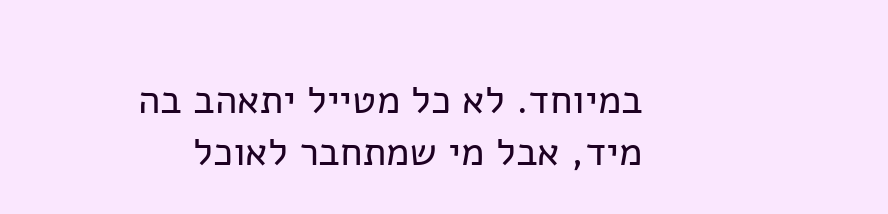במיוחד. לא כל מטייל יתאהב בה מיד, אבל מי שמתחבר לאוכל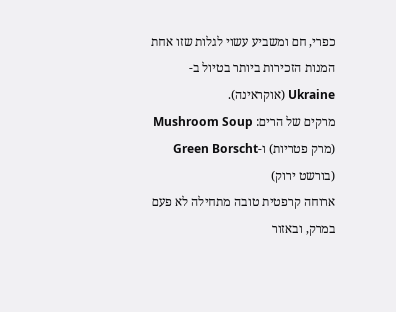כפרי, חם ומשביע עשוי לגלות שזו אחת המנות הזכירות ביותר בטיול ב-Ukraine (אוקראינה).
מרקים של הרים: Mushroom Soup (מרק פטריות) ו-Green Borscht (בורשט ירוק)
ארוחה קרפטית טובה מתחילה לא פעם במרק, ובאזור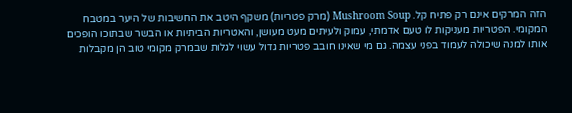הזה המרקים אינם רק פתיח קל. Mushroom Soup (מרק פטריות) משקף היטב את החשיבות של היער במטבח המקומי. הפטריות מעניקות לו טעם אדמתי, עמוק ולעיתים מעט מעושן, והאטריות הביתיות או הבשר שבתוכו הופכים אותו למנה שיכולה לעמוד בפני עצמה. גם מי שאינו חובב פטריות גדול עשוי לגלות שבמרק מקומי טוב הן מקבלות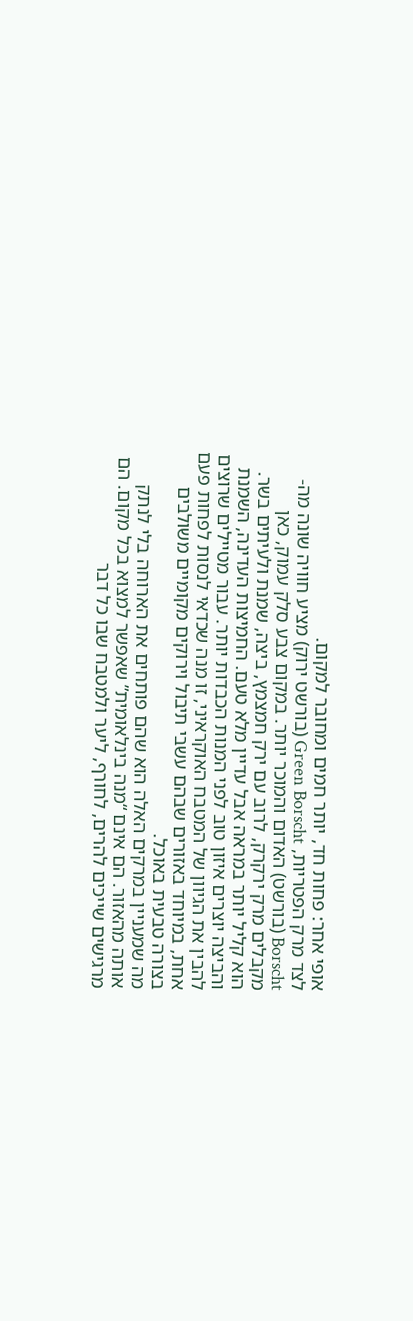אופי אחר: פחות חד, יותר חמים ומחובר למקום.
לצד מרק הפטריות, Green Borscht (בורשט ירוק) מציע חוויה שונה מה-Borscht (בורשט) האדום והמוכר יותר. במקום צבע סלק עמוק, כאן מקבלים מרק ירקרק, לרוב עם ירק חמצמץ, ביצה, שמנת ולעיתים בשר. הוא קליל יותר במראה אבל עדיין מלא טעם. החמיצות העדינה, השמנת והביצה יוצרים איזון טוב לפני המנות הכבדות יותר. עבור מטיילים שרוצים להבין את הגיוון של המטבח האוקראיני, זו מנה שכדאי לנסות לפחות פעם אחת, במיוחד באזורים שבהם עשבי תיבול וירוקים מקומיים משולבים בצורה טבעית באוכל.
מה שמעניין במרקים האלה הוא שהם פותחים את הארוחה בלי לנתק אותה מהאזור. הם אינם “מנה בינלאומית” שאפשר למצוא בכל מקום. הם מרגישים שייכים להרים, לחורף, ליער ולמטבח שבו כל דבר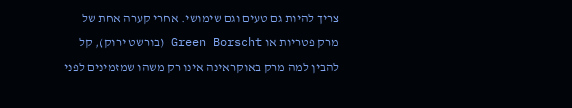צריך להיות גם טעים וגם שימושי. אחרי קערה אחת של מרק פטריות או Green Borscht (בורשט ירוק), קל להבין למה מרק באוקראינה אינו רק משהו שמזמינים לפני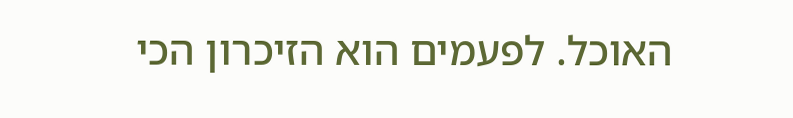האוכל. לפעמים הוא הזיכרון הכי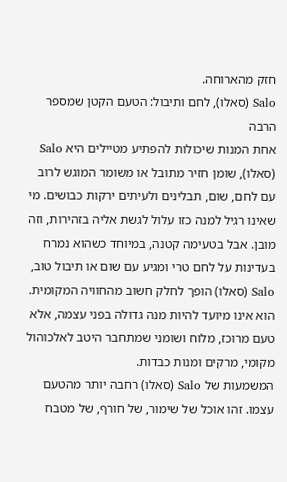חזק מהארוחה.
Salo (סאלו), לחם ותיבול: הטעם הקטן שמספר הרבה
אחת המנות שיכולות להפתיע מטיילים היא Salo (סאלו), שומן חזיר מתובל או משומר המוגש לרוב עם לחם, שום, תבלינים ולעיתים ירקות כבושים. מי שאינו רגיל למנה כזו עלול לגשת אליה בזהירות, וזה מובן. אבל בטעימה קטנה, במיוחד כשהוא נמרח בעדינות על לחם טרי ומגיע עם שום או תיבול טוב, Salo (סאלו) הופך לחלק חשוב מהחוויה המקומית. הוא אינו מיועד להיות מנה גדולה בפני עצמה, אלא טעם מרוכז, מלוח ושומני שמתחבר היטב לאלכוהול מקומי, מרקים ומנות כבדות.
המשמעות של Salo (סאלו) רחבה יותר מהטעם עצמו. זהו אוכל של שימור, של חורף, של מטבח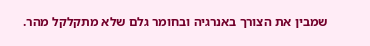שמבין את הצורך באנרגיה ובחומר גלם שלא מתקלקל מהר.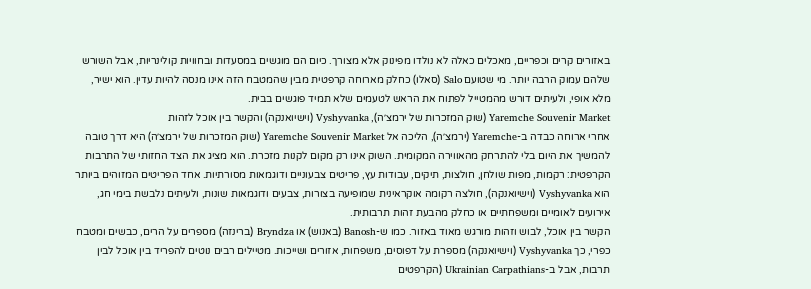באזורים קרים וכפריים, מאכלים כאלה לא נולדו מפינוק אלא מצורך. כיום הם מוגשים במסעדות ובחוויות קולינריות, אבל השורש שלהם עמוק הרבה יותר. מי שטועם Salo (סאלו) כחלק מארוחה קרפטית מבין שהמטבח הזה אינו מנסה להיות עדין. הוא ישיר, מלא אופי, ולעיתים דורש מהמטייל לפתוח את הראש לטעמים שלא תמיד פוגשים בבית.
Yaremche Souvenir Market (שוק המזכרות של ירמצ׳ה), Vyshyvanka (וישיואנקה) והקשר בין אוכל לזהות
אחרי ארוחה כבדה ב-Yaremche (ירמצ׳ה), הליכה אל Yaremche Souvenir Market (שוק המזכרות של ירמצ׳ה) היא דרך טובה להמשיך את היום בלי להתרחק מהאווירה המקומית. השוק אינו רק מקום לקנות מזכרת. הוא מציג את הצד החזותי של התרבות הקרפטית: רקמות, מפות שולחן, חולצות, תיקים, עבודות עץ, פריטים צבעוניים ודוגמאות מסורתיות. אחד הפריטים המזוהים ביותר הוא Vyshyvanka (וישיואנקה), חולצה רקומה אוקראינית שמופיעה בצורות, צבעים ודוגמאות שונות, ולעיתים נלבשת בימי חג, אירועים לאומיים ומשפחתיים או כחלק מהבעת זהות תרבותית.
הקשר בין אוכל, לבוש וזהות מורגש מאוד באזור. כמו ש-Banosh (באנוש) או Bryndza (ברינזה) מספרים על הרים, כבשים ומטבח כפרי, כך Vyshyvanka (וישיואנקה) מספרת על דפוסים, משפחות, אזורים ושייכות. מטיילים רבים נוטים להפריד בין אוכל לבין תרבות, אבל ב-Ukrainian Carpathians (הקרפטים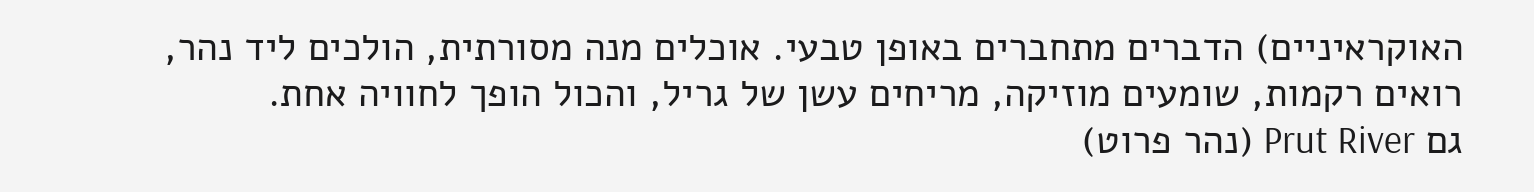האוקראיניים) הדברים מתחברים באופן טבעי. אוכלים מנה מסורתית, הולכים ליד נהר, רואים רקמות, שומעים מוזיקה, מריחים עשן של גריל, והכול הופך לחוויה אחת.
גם Prut River (נהר פרוט)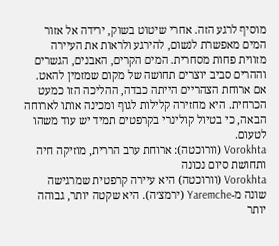מוסיף לרגע הזה. אחרי שיטוט בשוק, ירידה אל אזור המים מאפשרת לנשום, להירגע ולראות את העיירה מזווית פחות מסחרית. המים הקרים, האבנים, הגשרים וההרים סביב יוצרים תחושה של מקום שמזמין להאט. אם ארוחת הצהריים הייתה כבדה, ההליכה הזו כמעט הכרחית. היא מחזירה קלילות לגוף ומכינה אותו לארוחה הבאה, כי בטיול קולינרי בקרפטים תמיד יש עוד משהו לטעום.
Vorokhta (וורוכטה): ארוחת ערב הררית, מוזיקה חיה ותחושת סיום נכונה
Vorokhta (וורוכטה) היא עיירה קרפטית שמרגישה שונה מ-Yaremche (ירמצ׳ה). היא שקטה יותר, גבוהה יותר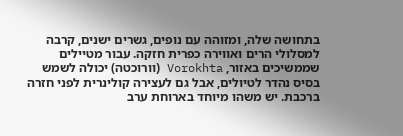בתחושה שלה, ומזוהה עם נופים, גשרים ישנים, קרבה למסלולי הרים ואווירה כפרית חזקה. עבור מטיילים שממשיכים באזור, Vorokhta (וורוכטה) יכולה לשמש בסיס נהדר לטיולים, אבל גם לעצירה קולינרית לפני חזרה ברכבת. יש משהו מיוחד בארוחת ערב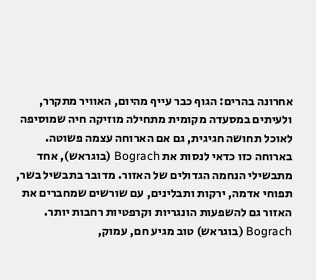אחרונה בהרים: הגוף כבר עייף מהיום, האוויר מתקרר, ולעיתים במסעדה מקומית מתחילה מוזיקה חיה שמוסיפה לאוכל תחושה חגיגית, גם אם הארוחה עצמה פשוטה.
בארוחה כזו כדאי לנסות את Bograch (בוגראש), אחד מתבשילי הנחמה הגדולים של האזור. מדובר בתבשיל בשר, תפוחי אדמה, ירקות ותבלינים, עם שורשים שמחברים את האזור גם להשפעות הונגריות וקרפטיות רחבות יותר. Bograch (בוגראש) טוב מגיע חם, עמוק,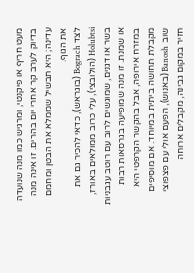מעט חריף או פיקנטי, ומרגיש כמו מנה שנועדה בדיוק לערב קר אחרי יום בהרים. זו אינה מנה עדינה; היא תבשיל שממלא את הבטן ומחמם את הגוף.
לצד Bograch (בוגראש), כדאי להכיר גם את Holubtsi (הולובצי), עלי כרוב ממולאים באורז, בשר או דגנים, שמוגשים לרוב עם רוטב עגבניות או שמנת. זו מנה שמופיעה בגרסאות רבות במזרח אירופה, אבל בהקשר הקרפטי היא מקבלת תחושה ביתית במיוחד. אם מוסיפים שוב Banosh (באנוש), הפעם אולי עם פצפוצי חזיר במקום גבינה, מקבלים ארוחה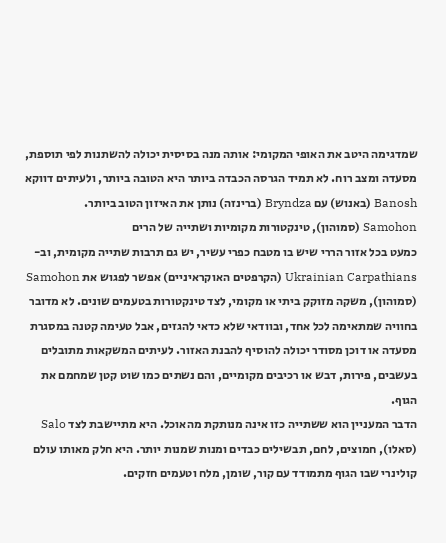שמדגימה היטב את האופי המקומי: אותה מנה בסיסית יכולה להשתנות לפי תוספת, מסעדה ומצב רוח. לא תמיד הגרסה הכבדה ביותר היא הטובה ביותר, ולעיתים דווקא Banosh (באנוש) עם Bryndza (ברינזה) נותן את האיזון הטוב ביותר.
Samohon (סמוהון), טינקטורות מקומיות ושתייה של הרים
כמעט בכל אזור הררי שיש בו מטבח כפרי עשיר, יש גם תרבות שתייה מקומית, וב-Ukrainian Carpathians (הקרפטים האוקראיניים) אפשר לפגוש את Samohon (סמוהון), משקה מזוקק ביתי או מקומי, לצד טינקטורות בטעמים שונים. לא מדובר בחוויה שמתאימה לכל אחד, ובוודאי שלא כדאי להגזים, אבל טעימה קטנה במסגרת מסעדה או דוכן מסודר יכולה להוסיף להבנת האזור. לעיתים המשקאות מתובלים בעשבים, פירות, דבש או רכיבים מקומיים, והם נשתים כמו שוט קטן שמחמם את הגוף.
הדבר המעניין הוא ששתייה כזו אינה מנותקת מהאוכל. היא מתיישבת לצד Salo (סאלו), חמוצים, לחם, תבשילים כבדים ומנות שמנות יותר. היא חלק מאותו עולם קולינרי שבו הגוף מתמודד עם קור, שומן, מלח וטעמים חזקים.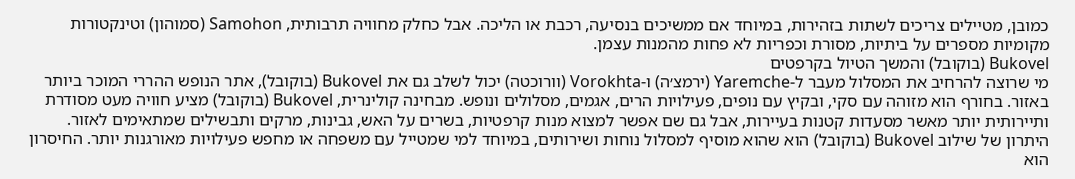כמובן, מטיילים צריכים לשתות בזהירות, במיוחד אם ממשיכים בנסיעה, רכבת או הליכה. אבל כחלק מחוויה תרבותית, Samohon (סמוהון) וטינקטורות מקומיות מספרים על ביתיות, מסורת וכפריות לא פחות מהמנות עצמן.
Bukovel (בוקובל) והמשך הטיול בקרפטים
מי שרוצה להרחיב את המסלול מעבר ל-Yaremche (ירמצ׳ה) ו-Vorokhta (וורוכטה) יכול לשלב גם את Bukovel (בוקובל), אתר הנופש ההררי המוכר ביותר באזור. בחורף הוא מזוהה עם סקי, ובקיץ עם נופים, פעילויות הרים, אגמים, מסלולים ונופש. מבחינה קולינרית, Bukovel (בוקובל) מציע חוויה מעט מסודרת ותיירותית יותר מאשר מסעדות קטנות בעיירות, אבל גם שם אפשר למצוא מנות קרפטיות, בשרים על האש, גבינות, מרקים ותבשילים שמתאימים לאזור.
היתרון של שילוב Bukovel (בוקובל) הוא שהוא מוסיף למסלול נוחות ושירותים, במיוחד למי שמטייל עם משפחה או מחפש פעילויות מאורגנות יותר. החיסרון הוא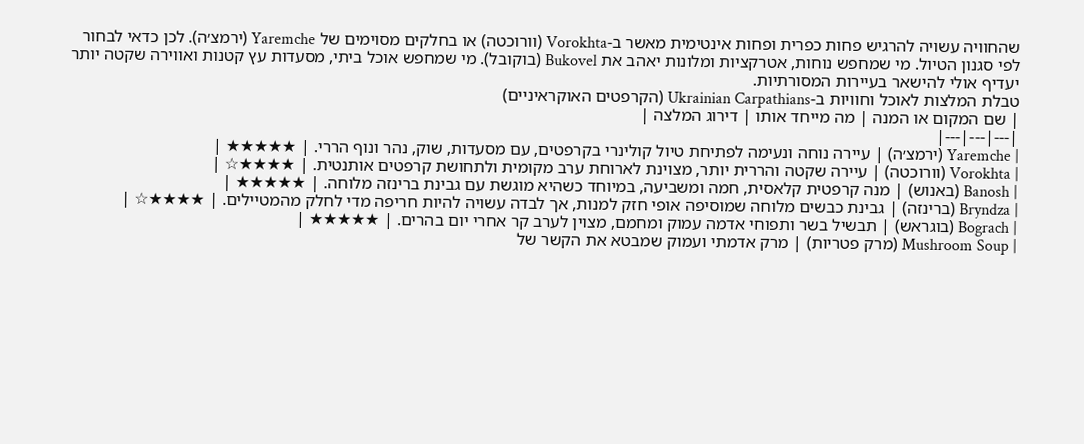שהחוויה עשויה להרגיש פחות כפרית ופחות אינטימית מאשר ב-Vorokhta (וורוכטה) או בחלקים מסוימים של Yaremche (ירמצ׳ה). לכן כדאי לבחור לפי סגנון הטיול. מי שמחפש נוחות, אטרקציות ומלונות יאהב את Bukovel (בוקובל). מי שמחפש אוכל ביתי, מסעדות עץ קטנות ואווירה שקטה יותר יעדיף אולי להישאר בעיירות המסורתיות.
טבלת המלצות לאוכל וחוויות ב-Ukrainian Carpathians (הקרפטים האוקראיניים)
| שם המקום או המנה | מה מייחד אותו | דירוג המלצה |
|---|---|---|
| Yaremche (ירמצ׳ה) | עיירה נוחה ונעימה לפתיחת טיול קולינרי בקרפטים, עם מסעדות, שוק, נהר ונוף הררי. | ★★★★★ |
| Vorokhta (וורוכטה) | עיירה שקטה והררית יותר, מצוינת לארוחת ערב מקומית ולתחושת קרפטים אותנטית. | ★★★★☆ |
| Banosh (באנוש) | מנה קרפטית קלאסית, חמה ומשביעה, במיוחד כשהיא מוגשת עם גבינת ברינזה מלוחה. | ★★★★★ |
| Bryndza (ברינזה) | גבינת כבשים מלוחה שמוסיפה אופי חזק למנות, אך לבדה עשויה להיות חריפה מדי לחלק מהמטיילים. | ★★★★☆ |
| Bograch (בוגראש) | תבשיל בשר ותפוחי אדמה עמוק ומחמם, מצוין לערב קר אחרי יום בהרים. | ★★★★★ |
| Mushroom Soup (מרק פטריות) | מרק אדמתי ועמוק שמבטא את הקשר של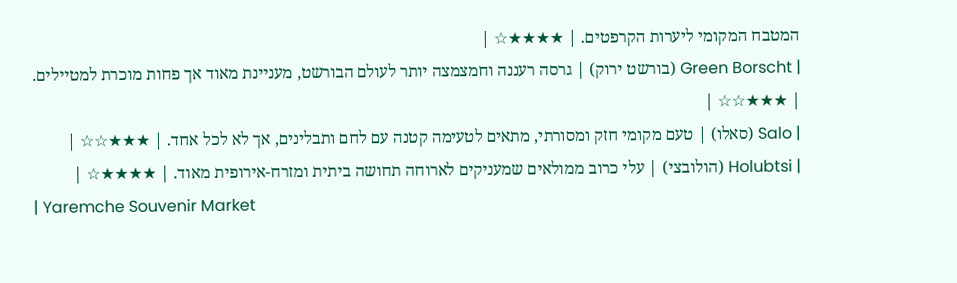המטבח המקומי ליערות הקרפטים. | ★★★★☆ |
| Green Borscht (בורשט ירוק) | גרסה רעננה וחמצמצה יותר לעולם הבורשט, מעניינת מאוד אך פחות מוכרת למטיילים. | ★★★☆☆ |
| Salo (סאלו) | טעם מקומי חזק ומסורתי, מתאים לטעימה קטנה עם לחם ותבלינים, אך לא לכל אחד. | ★★★☆☆ |
| Holubtsi (הולובצי) | עלי כרוב ממולאים שמעניקים לארוחה תחושה ביתית ומזרח-אירופית מאוד. | ★★★★☆ |
| Yaremche Souvenir Market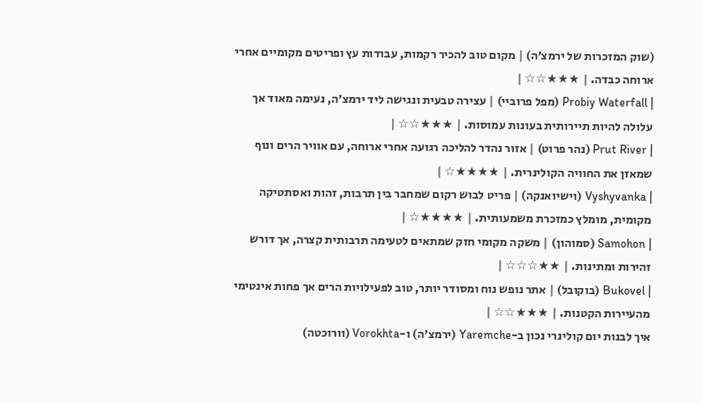(שוק המזכרות של ירמצ׳ה) | מקום טוב להכיר רקמות, עבודות עץ ופריטים מקומיים אחרי ארוחה כבדה. | ★★★☆☆ |
| Probiy Waterfall (מפל פרוביי) | עצירה טבעית ונגישה ליד ירמצ׳ה, נעימה מאוד אך עלולה להיות תיירותית בעונות עמוסות. | ★★★☆☆ |
| Prut River (נהר פרוט) | אזור נהדר להליכה רגועה אחרי ארוחה, עם אוויר הרים ונוף שמאזן את החוויה הקולינרית. | ★★★★☆ |
| Vyshyvanka (וישיואנקה) | פריט לבוש רקום שמחבר בין תרבות, זהות ואסתטיקה מקומית, מומלץ כמזכרת משמעותית. | ★★★★☆ |
| Samohon (סמוהון) | משקה מקומי חזק שמתאים לטעימה תרבותית קצרה, אך דורש זהירות ומתינות. | ★★☆☆☆ |
| Bukovel (בוקובל) | אתר נופש נוח ומסודר יותר, טוב לפעילויות הרים אך פחות אינטימי מהעיירות הקטנות. | ★★★☆☆ |
איך לבנות יום קולינרי נכון ב-Yaremche (ירמצ׳ה) ו-Vorokhta (וורוכטה)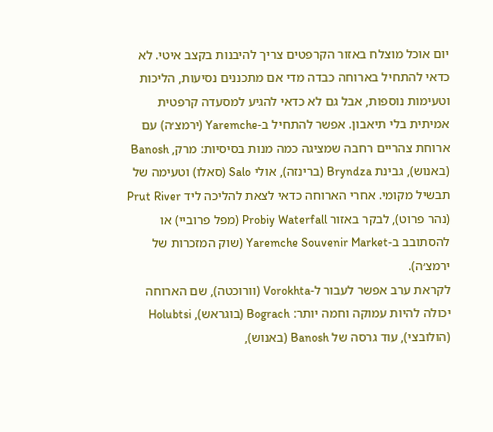יום אוכל מוצלח באזור הקרפטים צריך להיבנות בקצב איטי. לא כדאי להתחיל בארוחה כבדה מדי אם מתכננים נסיעות, הליכות וטעימות נוספות, אבל גם לא כדאי להגיע למסעדה קרפטית אמיתית בלי תיאבון. אפשר להתחיל ב-Yaremche (ירמצ׳ה) עם ארוחת צהריים רחבה שמציגה כמה מנות בסיסיות: מרק, Banosh (באנוש), גבינת Bryndza (ברינזה), אולי Salo (סאלו) וטעימה של תבשיל מקומי. אחרי הארוחה כדאי לצאת להליכה ליד Prut River (נהר פרוט), לבקר באזור Probiy Waterfall (מפל פרוביי) או להסתובב ב-Yaremche Souvenir Market (שוק המזכרות של ירמצ׳ה).
לקראת ערב אפשר לעבור ל-Vorokhta (וורוכטה), שם הארוחה יכולה להיות עמוקה וחמה יותר: Bograch (בוגראש), Holubtsi (הולובצי), עוד גרסה של Banosh (באנוש),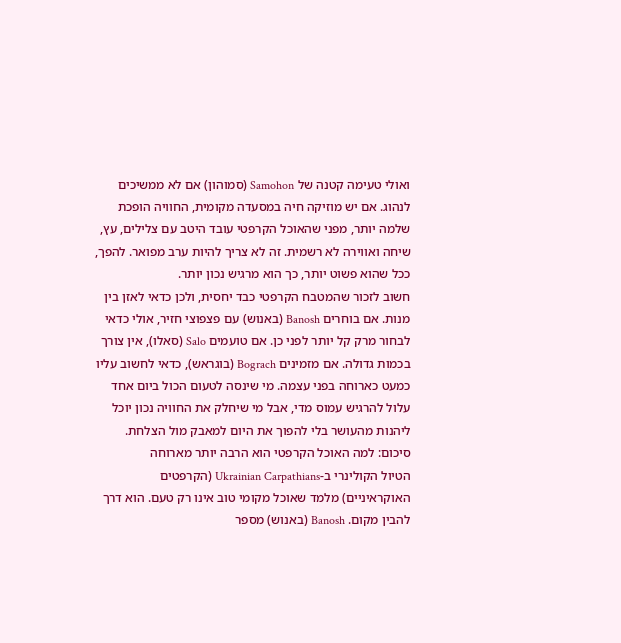ואולי טעימה קטנה של Samohon (סמוהון) אם לא ממשיכים לנהוג. אם יש מוזיקה חיה במסעדה מקומית, החוויה הופכת שלמה יותר, מפני שהאוכל הקרפטי עובד היטב עם צלילים, עץ, שיחה ואווירה לא רשמית. זה לא צריך להיות ערב מפואר. להפך, ככל שהוא פשוט יותר, כך הוא מרגיש נכון יותר.
חשוב לזכור שהמטבח הקרפטי כבד יחסית, ולכן כדאי לאזן בין מנות. אם בוחרים Banosh (באנוש) עם פצפוצי חזיר, אולי כדאי לבחור מרק קל יותר לפני כן. אם טועמים Salo (סאלו), אין צורך בכמות גדולה. אם מזמינים Bograch (בוגראש), כדאי לחשוב עליו כמעט כארוחה בפני עצמה. מי שינסה לטעום הכול ביום אחד עלול להרגיש עמוס מדי, אבל מי שיחלק את החוויה נכון יוכל ליהנות מהעושר בלי להפוך את היום למאבק מול הצלחת.
סיכום: למה האוכל הקרפטי הוא הרבה יותר מארוחה
הטיול הקולינרי ב-Ukrainian Carpathians (הקרפטים האוקראיניים) מלמד שאוכל מקומי טוב אינו רק טעם. הוא דרך להבין מקום. Banosh (באנוש) מספר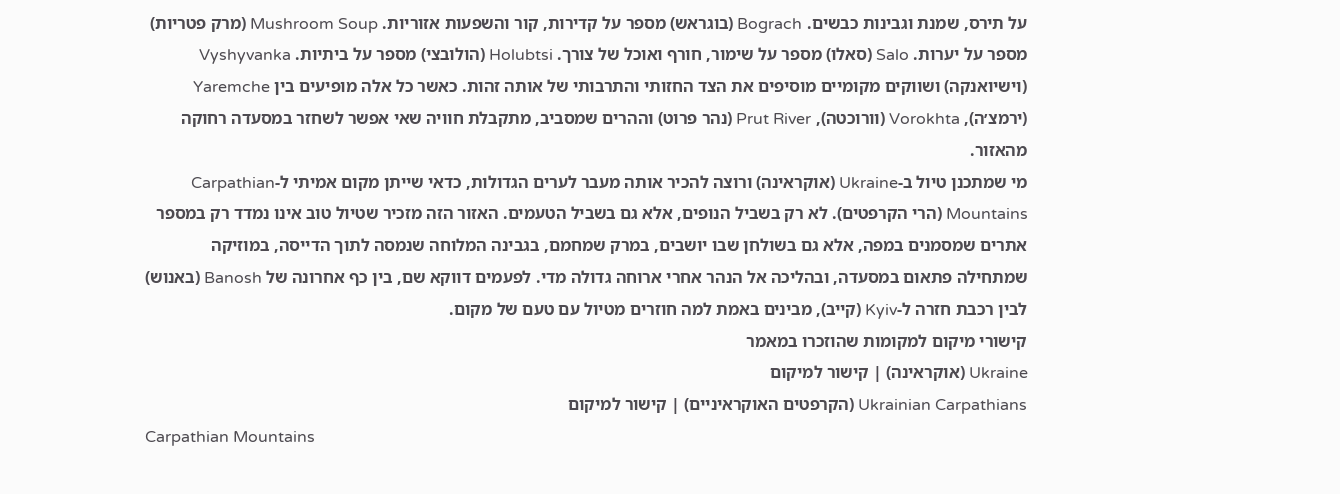על תירס, שמנת וגבינות כבשים. Bograch (בוגראש) מספר על קדירות, קור והשפעות אזוריות. Mushroom Soup (מרק פטריות) מספר על יערות. Salo (סאלו) מספר על שימור, חורף ואוכל של צורך. Holubtsi (הולובצי) מספר על ביתיות. Vyshyvanka (וישיואנקה) ושווקים מקומיים מוסיפים את הצד החזותי והתרבותי של אותה זהות. כאשר כל אלה מופיעים בין Yaremche (ירמצ׳ה), Vorokhta (וורוכטה), Prut River (נהר פרוט) וההרים שמסביב, מתקבלת חוויה שאי אפשר לשחזר במסעדה רחוקה מהאזור.
מי שמתכנן טיול ב-Ukraine (אוקראינה) ורוצה להכיר אותה מעבר לערים הגדולות, כדאי שייתן מקום אמיתי ל-Carpathian Mountains (הרי הקרפטים). לא רק בשביל הנופים, אלא גם בשביל הטעמים. האזור הזה מזכיר שטיול טוב אינו נמדד רק במספר אתרים שמסמנים במפה, אלא גם בשולחן שבו יושבים, במרק שמחמם, בגבינה המלוחה שנמסה לתוך הדייסה, במוזיקה שמתחילה פתאום במסעדה, ובהליכה אל הנהר אחרי ארוחה גדולה מדי. לפעמים דווקא שם, בין כף אחרונה של Banosh (באנוש) לבין רכבת חזרה ל-Kyiv (קייב), מבינים באמת למה חוזרים מטיול עם טעם של מקום.
קישורי מיקום למקומות שהוזכרו במאמר
Ukraine (אוקראינה) | קישור למיקום
Ukrainian Carpathians (הקרפטים האוקראיניים) | קישור למיקום
Carpathian Mountains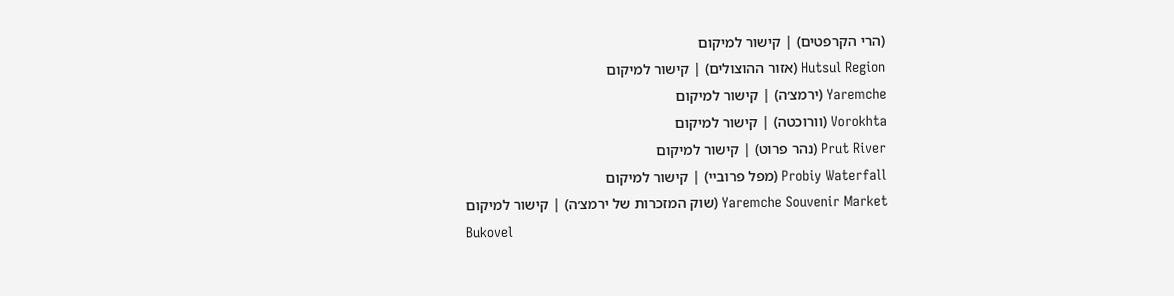(הרי הקרפטים) | קישור למיקום
Hutsul Region (אזור ההוצולים) | קישור למיקום
Yaremche (ירמצ׳ה) | קישור למיקום
Vorokhta (וורוכטה) | קישור למיקום
Prut River (נהר פרוט) | קישור למיקום
Probiy Waterfall (מפל פרוביי) | קישור למיקום
Yaremche Souvenir Market (שוק המזכרות של ירמצ׳ה) | קישור למיקום
Bukovel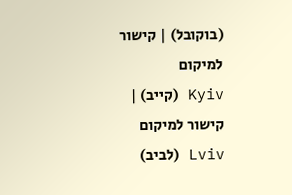(בוקובל) | קישור למיקום
Kyiv (קייב) | קישור למיקום
Lviv (לביב)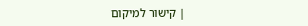| קישור למיקום